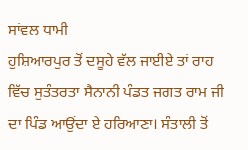ਸਾਂਵਲ ਧਾਮੀ
ਹੁਸ਼ਿਆਰਪੁਰ ਤੋਂ ਦਸੂਹੇ ਵੱਲ ਜਾਈਏ ਤਾਂ ਰਾਹ ਵਿੱਚ ਸੁਤੰਤਰਤਾ ਸੈਨਾਨੀ ਪੰਡਤ ਜਗਤ ਰਾਮ ਜੀ ਦਾ ਪਿੰਡ ਆਉਂਦਾ ਏ ਹਰਿਆਣਾ। ਸੰਤਾਲੀ ਤੋਂ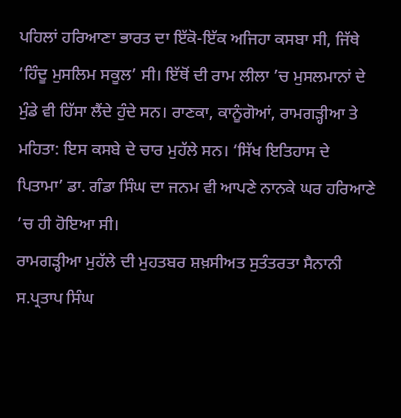ਪਹਿਲਾਂ ਹਰਿਆਣਾ ਭਾਰਤ ਦਾ ਇੱਕੋ-ਇੱਕ ਅਜਿਹਾ ਕਸਬਾ ਸੀ, ਜਿੱਥੇ ‘ਹਿੰਦੂ ਮੁਸਲਿਮ ਸਕੂਲ’ ਸੀ। ਇੱਥੋਂ ਦੀ ਰਾਮ ਲੀਲਾ ’ਚ ਮੁਸਲਮਾਨਾਂ ਦੇ ਮੁੰਡੇ ਵੀ ਹਿੱਸਾ ਲੈਂਦੇ ਹੁੰਦੇ ਸਨ। ਰਾਣਕਾ, ਕਾਨੂੰਗੋਆਂ, ਰਾਮਗੜ੍ਹੀਆ ਤੇ ਮਹਿਤਾ: ਇਸ ਕਸਬੇ ਦੇ ਚਾਰ ਮੁਹੱਲੇ ਸਨ। ‘ਸਿੱਖ ਇਤਿਹਾਸ ਦੇ ਪਿਤਾਮਾ’ ਡਾ. ਗੰਡਾ ਸਿੰਘ ਦਾ ਜਨਮ ਵੀ ਆਪਣੇ ਨਾਨਕੇ ਘਰ ਹਰਿਆਣੇ ’ਚ ਹੀ ਹੋਇਆ ਸੀ।
ਰਾਮਗੜ੍ਹੀਆ ਮੁਹੱਲੇ ਦੀ ਮੁਹਤਬਰ ਸ਼ਖ਼ਸੀਅਤ ਸੁਤੰਤਰਤਾ ਸੈਨਾਨੀ ਸ.ਪ੍ਰਤਾਪ ਸਿੰਘ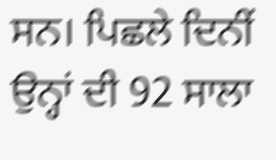ਸਨ। ਪਿਛਲੇ ਦਿਨੀਂ ਉਨ੍ਹਾਂ ਦੀ 92 ਸਾਲਾ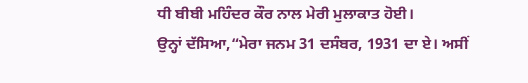ਧੀ ਬੀਬੀ ਮਹਿੰਦਰ ਕੌਰ ਨਾਲ ਮੇਰੀ ਮੁਲਾਕਾਤ ਹੋਈ।
ਉਨ੍ਹਾਂ ਦੱਸਿਆ,“ਮੇਰਾ ਜਨਮ 31 ਦਸੰਬਰ, 1931 ਦਾ ਏ। ਅਸੀਂ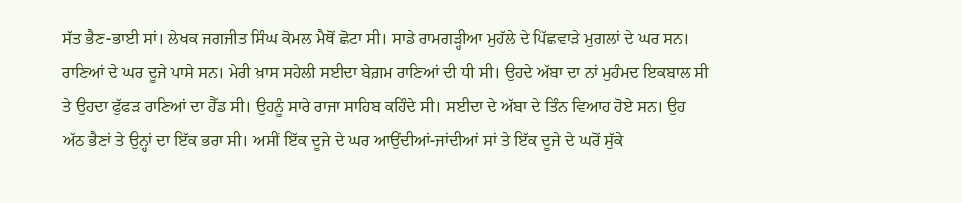ਸੱਤ ਭੈਣ-ਭਾਈ ਸਾਂ। ਲੇਖਕ ਜਗਜੀਤ ਸਿੰਘ ਕੋਮਲ ਮੈਥੋਂ ਛੋਟਾ ਸੀ। ਸਾਡੇ ਰਾਮਗੜ੍ਹੀਆ ਮੁਹੱਲੇ ਦੇ ਪਿੱਛਵਾੜੇ ਮੁਗਲਾਂ ਦੇ ਘਰ ਸਨ। ਰਾਣਿਆਂ ਦੇ ਘਰ ਦੂਜੇ ਪਾਸੇ ਸਨ। ਮੇਰੀ ਖ਼ਾਸ ਸਹੇਲੀ ਸਈਦਾ ਬੇਗ਼ਮ ਰਾਣਿਆਂ ਦੀ ਧੀ ਸੀ। ਉਹਦੇ ਅੱਬਾ ਦਾ ਨਾਂ ਮੁਹੰਮਦ ਇਕਬਾਲ ਸੀ ਤੇ ਉਹਦਾ ਫੁੱਫੜ ਰਾਣਿਆਂ ਦਾ ਹੈੱਡ ਸੀ। ਉਹਨੂੰ ਸਾਰੇ ਰਾਜਾ ਸਾਹਿਬ ਕਹਿੰਦੇ ਸੀ। ਸਈਦਾ ਦੇ ਅੱਬਾ ਦੇ ਤਿੰਨ ਵਿਆਹ ਹੋਏ ਸਨ। ਉਹ ਅੱਠ ਭੈਣਾਂ ਤੇ ਉਨ੍ਹਾਂ ਦਾ ਇੱਕ ਭਰਾ ਸੀ। ਅਸੀਂ ਇੱਕ ਦੂਜੇ ਦੇ ਘਰ ਆਉਂਦੀਆਂ-ਜਾਂਦੀਆਂ ਸਾਂ ਤੇ ਇੱਕ ਦੂਜੇ ਦੇ ਘਰੋਂ ਸੁੱਕੇ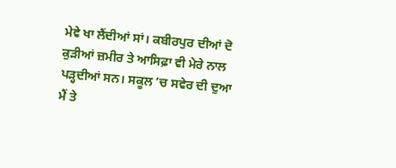ਮੇਵੇ ਖਾ ਲੈਂਦੀਆਂ ਸਾਂ। ਕਬੀਰਪੁਰ ਦੀਆਂ ਦੋ ਕੁੜੀਆਂ ਜ਼ਮੀਰ ਤੇ ਆਸਿਫ਼ਾ ਵੀ ਮੇਰੇ ਨਾਲ ਪੜ੍ਹਦੀਆਂ ਸਨ। ਸਕੂਲ ’ਚ ਸਵੇਰ ਦੀ ਦੁਆ ਮੈਂ ਤੇ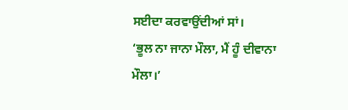ਸਈਦਾ ਕਰਵਾਉਂਦੀਆਂ ਸਾਂ।
‘ਭੂਲ ਨਾ ਜਾਨਾ ਮੌਲਾ, ਮੈਂ ਹੂੰ ਦੀਵਾਨਾ ਮੌਲਾ।’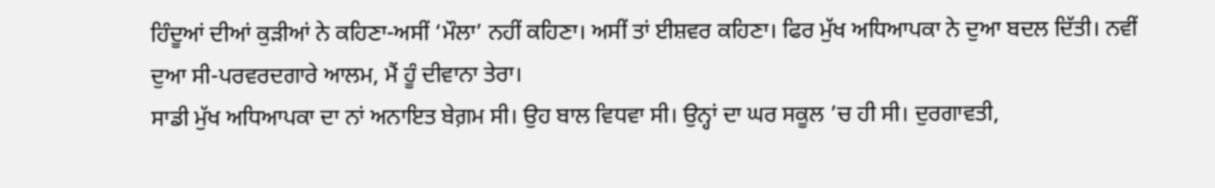ਹਿੰਦੂਆਂ ਦੀਆਂ ਕੁੜੀਆਂ ਨੇ ਕਹਿਣਾ-ਅਸੀਂ ‘ਮੌਲਾ’ ਨਹੀਂ ਕਹਿਣਾ। ਅਸੀਂ ਤਾਂ ਈਸ਼ਵਰ ਕਹਿਣਾ। ਫਿਰ ਮੁੱਖ ਅਧਿਆਪਕਾ ਨੇ ਦੁਆ ਬਦਲ ਦਿੱਤੀ। ਨਵੀਂ ਦੁਆ ਸੀ-ਪਰਵਰਦਗਾਰੇ ਆਲਮ, ਮੈਂ ਹੂੰ ਦੀਵਾਨਾ ਤੇਰਾ।
ਸਾਡੀ ਮੁੱਖ ਅਧਿਆਪਕਾ ਦਾ ਨਾਂ ਅਨਾਇਤ ਬੇਗ਼ਮ ਸੀ। ਉਹ ਬਾਲ ਵਿਧਵਾ ਸੀ। ਉਨ੍ਹਾਂ ਦਾ ਘਰ ਸਕੂਲ ’ਚ ਹੀ ਸੀ। ਦੁਰਗਾਵਤੀ,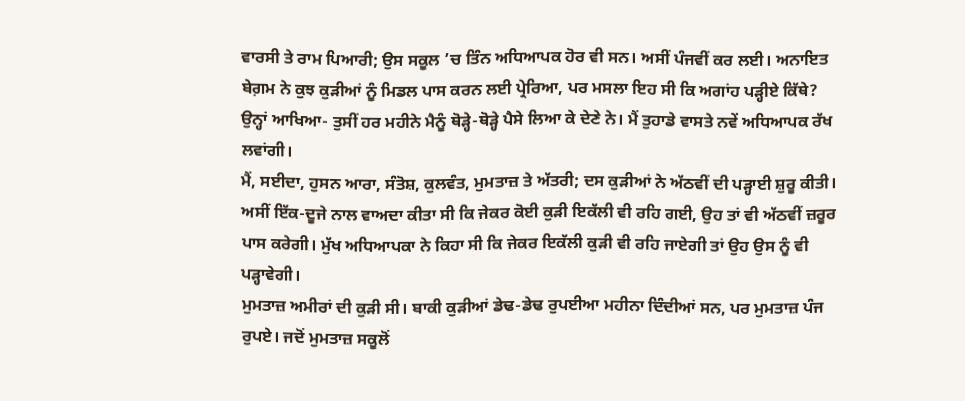ਵਾਰਸੀ ਤੇ ਰਾਮ ਪਿਆਰੀ; ਉਸ ਸਕੂਲ ’ਚ ਤਿੰਨ ਅਧਿਆਪਕ ਹੋਰ ਵੀ ਸਨ। ਅਸੀਂ ਪੰਜਵੀਂ ਕਰ ਲਈ। ਅਨਾਇਤ ਬੇਗ਼ਮ ਨੇ ਕੁਝ ਕੁੜੀਆਂ ਨੂੰ ਮਿਡਲ ਪਾਸ ਕਰਨ ਲਈ ਪ੍ਰੇਰਿਆ, ਪਰ ਮਸਲਾ ਇਹ ਸੀ ਕਿ ਅਗਾਂਹ ਪੜ੍ਹੀਏ ਕਿੱਥੇ? ਉਨ੍ਹਾਂ ਆਖਿਆ- ਤੁਸੀਂ ਹਰ ਮਹੀਨੇ ਮੈਨੂੰ ਥੋੜ੍ਹੇ-ਥੋੜ੍ਹੇ ਪੈਸੇ ਲਿਆ ਕੇ ਦੇਣੇ ਨੇ। ਮੈਂ ਤੁਹਾਡੇ ਵਾਸਤੇ ਨਵੇਂ ਅਧਿਆਪਕ ਰੱਖ ਲਵਾਂਗੀ।
ਮੈਂ, ਸਈਦਾ, ਹੁਸਨ ਆਰਾ, ਸੰਤੋਸ਼, ਕੁਲਵੰਤ, ਮੁਮਤਾਜ਼ ਤੇ ਅੱਤਰੀ; ਦਸ ਕੁੜੀਆਂ ਨੇ ਅੱਠਵੀਂ ਦੀ ਪੜ੍ਹਾਈ ਸ਼ੁਰੂ ਕੀਤੀ। ਅਸੀਂ ਇੱਕ-ਦੂਜੇ ਨਾਲ ਵਾਅਦਾ ਕੀਤਾ ਸੀ ਕਿ ਜੇਕਰ ਕੋਈ ਕੁੜੀ ਇਕੱਲੀ ਵੀ ਰਹਿ ਗਈ, ਉਹ ਤਾਂ ਵੀ ਅੱਠਵੀਂ ਜ਼ਰੂਰ ਪਾਸ ਕਰੇਗੀ। ਮੁੱਖ ਅਧਿਆਪਕਾ ਨੇ ਕਿਹਾ ਸੀ ਕਿ ਜੇਕਰ ਇਕੱਲੀ ਕੁੜੀ ਵੀ ਰਹਿ ਜਾਏਗੀ ਤਾਂ ਉਹ ਉਸ ਨੂੰ ਵੀ ਪੜ੍ਹਾਵੇਗੀ।
ਮੁਮਤਾਜ਼ ਅਮੀਰਾਂ ਦੀ ਕੁੜੀ ਸੀ। ਬਾਕੀ ਕੁੜੀਆਂ ਡੇਢ-ਡੇਢ ਰੁਪਈਆ ਮਹੀਨਾ ਦਿੰਦੀਆਂ ਸਨ, ਪਰ ਮੁਮਤਾਜ਼ ਪੰਜ ਰੁਪਏ। ਜਦੋਂ ਮੁਮਤਾਜ਼ ਸਕੂਲੋਂ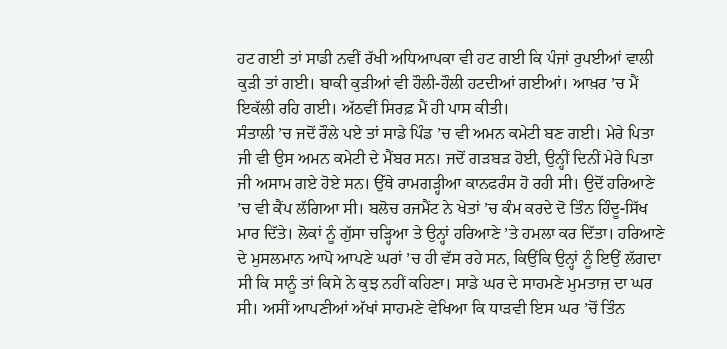ਹਟ ਗਈ ਤਾਂ ਸਾਡੀ ਨਵੀਂ ਰੱਖੀ ਅਧਿਆਪਕਾ ਵੀ ਹਟ ਗਈ ਕਿ ਪੰਜਾਂ ਰੁਪਈਆਂ ਵਾਲੀ ਕੁੜੀ ਤਾਂ ਗਈ। ਬਾਕੀ ਕੁੜੀਆਂ ਵੀ ਹੌਲੀ-ਹੌਲੀ ਹਟਦੀਆਂ ਗਈਆਂ। ਆਖ਼ਰ ’ਚ ਮੈਂ ਇਕੱਲੀ ਰਹਿ ਗਈ। ਅੱਠਵੀਂ ਸਿਰਫ਼ ਮੈਂ ਹੀ ਪਾਸ ਕੀਤੀ।
ਸੰਤਾਲੀ ’ਚ ਜਦੋਂ ਰੌਲੇ ਪਏ ਤਾਂ ਸਾਡੇ ਪਿੰਡ ’ਚ ਵੀ ਅਮਨ ਕਮੇਟੀ ਬਣ ਗਈ। ਮੇਰੇ ਪਿਤਾ ਜੀ ਵੀ ਉਸ ਅਮਨ ਕਮੇਟੀ ਦੇ ਮੈਂਬਰ ਸਨ। ਜਦੋਂ ਗੜਬੜ ਹੋਈ, ਉਨ੍ਹੀਂ ਦਿਨੀਂ ਮੇਰੇ ਪਿਤਾ ਜੀ ਅਸਾਮ ਗਏ ਹੋਏ ਸਨ। ਉੱਥੇ ਰਾਮਗੜ੍ਹੀਆ ਕਾਨਫਰੰਸ ਹੋ ਰਹੀ ਸੀ। ਉਦੋਂ ਹਰਿਆਣੇ ’ਚ ਵੀ ਕੈਂਪ ਲੱਗਿਆ ਸੀ। ਬਲੋਚ ਰਜਮੈਂਟ ਨੇ ਖੇਤਾਂ ’ਚ ਕੰਮ ਕਰਦੇ ਦੋ ਤਿੰਨ ਹਿੰਦੂ-ਸਿੱਖ ਮਾਰ ਦਿੱਤੇ। ਲੋਕਾਂ ਨੂੰ ਗੁੱਸਾ ਚੜ੍ਹਿਆ ਤੇ ਉਨ੍ਹਾਂ ਹਰਿਆਣੇ ’ਤੇ ਹਮਲਾ ਕਰ ਦਿੱਤਾ। ਹਰਿਆਣੇ ਦੇ ਮੁਸਲਮਾਨ ਆਪੋ ਆਪਣੇ ਘਰਾਂ ’ਚ ਹੀ ਵੱਸ ਰਹੇ ਸਨ, ਕਿਉਂਕਿ ਉਨ੍ਹਾਂ ਨੂੰ ਇਉਂ ਲੱਗਦਾ ਸੀ ਕਿ ਸਾਨੂੰ ਤਾਂ ਕਿਸੇ ਨੇ ਕੁਝ ਨਹੀਂ ਕਹਿਣਾ। ਸਾਡੇ ਘਰ ਦੇ ਸਾਹਮਣੇ ਮੁਮਤਾਜ਼ ਦਾ ਘਰ ਸੀ। ਅਸੀਂ ਆਪਣੀਆਂ ਅੱਖਾਂ ਸਾਹਮਣੇ ਵੇਖਿਆ ਕਿ ਧਾੜਵੀ ਇਸ ਘਰ ’ਚੋਂ ਤਿੰਨ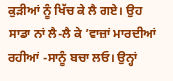ਕੁੜੀਆਂ ਨੂੰ ਖਿੱਚ ਕੇ ਲੈ ਗਏ। ਉਹ ਸਾਡਾ ਨਾਂ ਲੈ-ਲੈ ਕੇ ’ਵਾਜ਼ਾਂ ਮਾਰਦੀਆਂ ਰਹੀਆਂ -ਸਾਨੂੰ ਬਚਾ ਲਓ। ਉਨ੍ਹਾਂ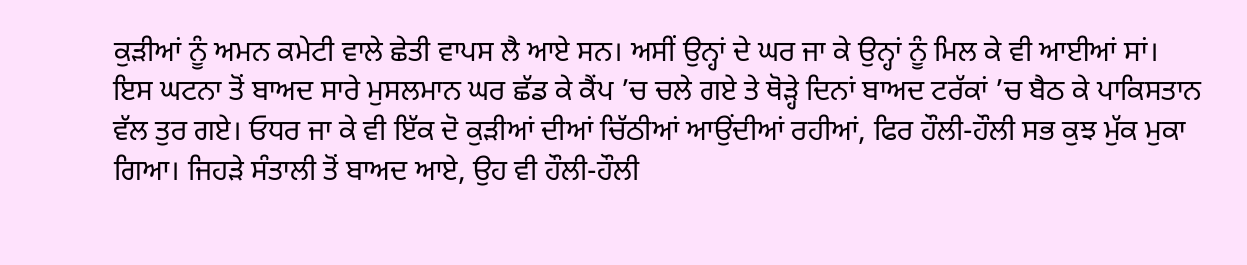ਕੁੜੀਆਂ ਨੂੰ ਅਮਨ ਕਮੇਟੀ ਵਾਲੇ ਛੇਤੀ ਵਾਪਸ ਲੈ ਆਏ ਸਨ। ਅਸੀਂ ਉਨ੍ਹਾਂ ਦੇ ਘਰ ਜਾ ਕੇ ਉਨ੍ਹਾਂ ਨੂੰ ਮਿਲ ਕੇ ਵੀ ਆਈਆਂ ਸਾਂ।
ਇਸ ਘਟਨਾ ਤੋਂ ਬਾਅਦ ਸਾਰੇ ਮੁਸਲਮਾਨ ਘਰ ਛੱਡ ਕੇ ਕੈਂਪ ’ਚ ਚਲੇ ਗਏ ਤੇ ਥੋੜ੍ਹੇ ਦਿਨਾਂ ਬਾਅਦ ਟਰੱਕਾਂ ’ਚ ਬੈਠ ਕੇ ਪਾਕਿਸਤਾਨ ਵੱਲ ਤੁਰ ਗਏ। ਓਧਰ ਜਾ ਕੇ ਵੀ ਇੱਕ ਦੋ ਕੁੜੀਆਂ ਦੀਆਂ ਚਿੱਠੀਆਂ ਆਉਂਦੀਆਂ ਰਹੀਆਂ, ਫਿਰ ਹੌਲੀ-ਹੌਲੀ ਸਭ ਕੁਝ ਮੁੱਕ ਮੁਕਾ ਗਿਆ। ਜਿਹੜੇ ਸੰਤਾਲੀ ਤੋਂ ਬਾਅਦ ਆਏ, ਉਹ ਵੀ ਹੌਲੀ-ਹੌਲੀ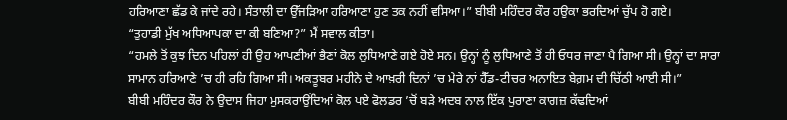ਹਰਿਆਣਾ ਛੱਡ ਕੇ ਜਾਂਦੇ ਰਹੇ। ਸੰਤਾਲੀ ਦਾ ਉੱਜੜਿਆ ਹਰਿਆਣਾ ਹੁਣ ਤਕ ਨਹੀਂ ਵਸਿਆ।” ਬੀਬੀ ਮਹਿੰਦਰ ਕੌਰ ਹਉਕਾ ਭਰਦਿਆਂ ਚੁੱਪ ਹੋ ਗਏ।
“ਤੁਹਾਡੀ ਮੁੱਖ ਅਧਿਆਪਕਾ ਦਾ ਕੀ ਬਣਿਆ?” ਮੈਂ ਸਵਾਲ ਕੀਤਾ।
“ਹਮਲੇ ਤੋਂ ਕੁਝ ਦਿਨ ਪਹਿਲਾਂ ਹੀ ਉਹ ਆਪਣੀਆਂ ਭੈਣਾਂ ਕੋਲ ਲੁਧਿਆਣੇ ਗਏ ਹੋਏ ਸਨ। ਉਨ੍ਹਾਂ ਨੂੰ ਲੁਧਿਆਣੇ ਤੋਂ ਹੀ ਓਧਰ ਜਾਣਾ ਪੈ ਗਿਆ ਸੀ। ਉਨ੍ਹਾਂ ਦਾ ਸਾਰਾ ਸਾਮਾਨ ਹਰਿਆਣੇ ’ਚ ਹੀ ਰਹਿ ਗਿਆ ਸੀ। ਅਕਤੂਬਰ ਮਹੀਨੇ ਦੇ ਆਖ਼ਰੀ ਦਿਨਾਂ ’ਚ ਮੇਰੇ ਨਾਂ ਹੈੱਡ-ਟੀਚਰ ਅਨਾਇਤ ਬੇਗ਼ਮ ਦੀ ਚਿੱਠੀ ਆਈ ਸੀ।”
ਬੀਬੀ ਮਹਿੰਦਰ ਕੌਰ ਨੇ ਉਦਾਸ ਜਿਹਾ ਮੁਸਕਰਾਉਂਦਿਆਂ ਕੋਲ ਪਏ ਫੋਲਡਰ ’ਚੋਂ ਬੜੇ ਅਦਬ ਨਾਲ ਇੱਕ ਪੁਰਾਣਾ ਕਾਗਜ਼ ਕੱਢਦਿਆਂ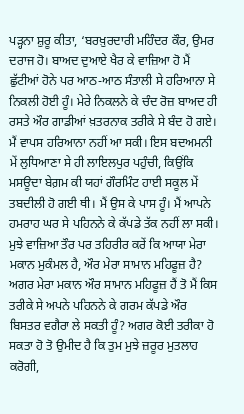ਪੜ੍ਹਨਾ ਸ਼ੁਰੂ ਕੀਤਾ, ‘ਬਰਖ਼ੁਰਦਾਰੀ ਮਹਿੰਦਰ ਕੌਰ, ਉਮਰ ਦਰਾਜ ਹੋ। ਬਾਅਦ ਦੁਆਏ ਖੈਰ ਕੇ ਵਾਜ਼ਿਆ ਹੋ ਮੈਂ ਛੁੱਟੀਆਂ ਹੋਨੇ ਪਰ ਆਠ-ਆਠ ਸੰਤਾਲੀ ਸੇ ਹਰਿਆਨਾ ਸੇ ਨਿਕਲੀ ਹੋਈ ਹੂੰ। ਮੇਰੇ ਨਿਕਲਨੇ ਕੇ ਚੰਦ ਰੋਜ਼ ਬਾਅਦ ਹੀ ਰਸਤੇ ਔਰ ਗਾਡੀਆਂ ਖ਼ਤਰਨਾਕ ਤਰੀਕੇ ਸੇ ਬੰਦ ਹੋ ਗਏ। ਮੈਂ ਵਾਪਸ ਹਰਿਆਨਾ ਨਹੀਂ ਆ ਸਕੀ। ਇਸ ਬਦਅਮਨੀ ਮੇਂ ਲੁਧਿਆਣਾ ਸੇ ਹੀ ਲਾਇਲਪੁਰ ਪਹੁੰਚੀ, ਕਿਉਂਕਿ ਮਸਊਦਾ ਬੇਗ਼ਮ ਕੀ ਯਹਾਂ ਗੌਰਮਿੰਟ ਹਾਈ ਸਕੂਲ ਮੇਂ ਤਬਦੀਲੀ ਹੋ ਗਈ ਥੀ। ਮੈਂ ਉਸ ਕੇ ਪਾਸ ਹੂੰ। ਮੈਂ ਆਪਨੇ ਹਮਰਾਹ ਘਰ ਸੇ ਪਹਿਨਨੇ ਕੇ ਕੱਪਡੇ ਤੱਕ ਨਹੀਂ ਲਾ ਸਕੀ। ਮੁਝੇ ਵਾਜ਼ਿਆ ਤੌਰ ਪਰ ਤਹਿਰੀਰ ਕਰੇਂ ਕਿ ਆਯਾ ਮੇਰਾ ਮਕਾਨ ਮੁਕੰਮਲ ਹੈ, ਔਰ ਮੇਰਾ ਸਾਮਾਨ ਮਹਿਫੂਜ਼ ਹੈ? ਅਗਰ ਮੇਰਾ ਮਕਾਨ ਔਰ ਸਾਮਾਨ ਮਹਿਫੂਜ਼ ਹੈਂ ਤੋ ਮੈਂ ਕਿਸ ਤਰੀਕੇ ਸੇ ਅਪਨੇ ਪਹਿਨਨੇ ਕੇ ਗਰਮ ਕੱਪਡੇ ਔਰ ਬਿਸਤਰ ਵਗੈਰਾ ਲੇ ਸਕਤੀ ਹੂੰ? ਅਗਰ ਕੋਈ ਤਰੀਕਾ ਹੋ ਸਕਤਾ ਹੋ ਤੋ ਉਮੀਦ ਹੈ ਕਿ ਤੁਮ ਮੁਝੇ ਜ਼ਰੂਰ ਮੁਤਲਾਹ ਕਰੋਗੀ,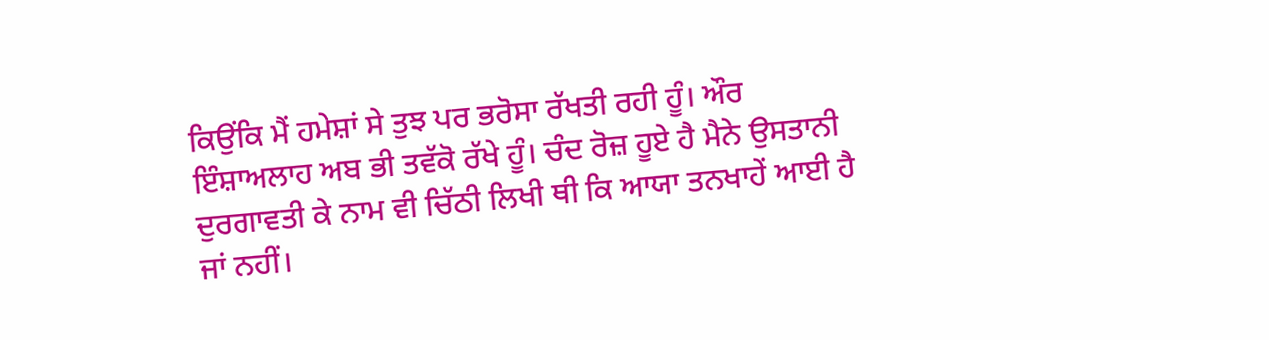ਕਿਉਂਕਿ ਮੈਂ ਹਮੇਸ਼ਾਂ ਸੇ ਤੁਝ ਪਰ ਭਰੋਸਾ ਰੱਖਤੀ ਰਹੀ ਹੂੰ। ਔਰ ਇੰਸ਼ਾਅਲਾਹ ਅਬ ਭੀ ਤਵੱਕੋ ਰੱਖੇ ਹੂੰ। ਚੰਦ ਰੋਜ਼ ਹੂਏ ਹੈ ਮੈਨੇ ਉਸਤਾਨੀ ਦੁਰਗਾਵਤੀ ਕੇ ਨਾਮ ਵੀ ਚਿੱਠੀ ਲਿਖੀ ਥੀ ਕਿ ਆਯਾ ਤਨਖਾਹੇਂ ਆਈ ਹੈ ਜਾਂ ਨਹੀਂ।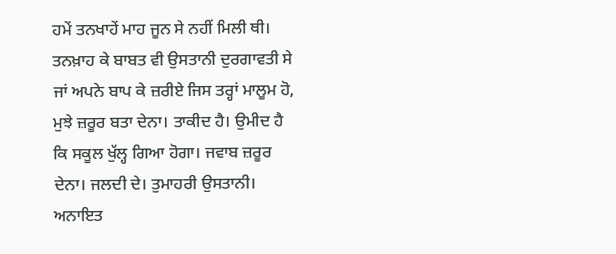ਹਮੇਂ ਤਨਖਾਹੇਂ ਮਾਹ ਜੂਨ ਸੇ ਨਹੀਂ ਮਿਲੀ ਥੀ। ਤਨਖ਼ਾਹ ਕੇ ਬਾਬਤ ਵੀ ਉਸਤਾਨੀ ਦੁਰਗਾਵਤੀ ਸੇ ਜਾਂ ਅਪਨੇ ਬਾਪ ਕੇ ਜ਼ਰੀਏ ਜਿਸ ਤਰ੍ਹਾਂ ਮਾਲੂਮ ਹੋ, ਮੁਝੇ ਜ਼ਰੂਰ ਬਤਾ ਦੇਨਾ। ਤਾਕੀਦ ਹੈ। ਉਮੀਦ ਹੈ ਕਿ ਸਕੂਲ ਖੁੱਲ੍ਹ ਗਿਆ ਹੋਗਾ। ਜਵਾਬ ਜ਼ਰੂਰ ਦੇਨਾ। ਜਲਦੀ ਦੇ। ਤੁਮਾਹਰੀ ਉਸਤਾਨੀ। ਅਨਾਇਤ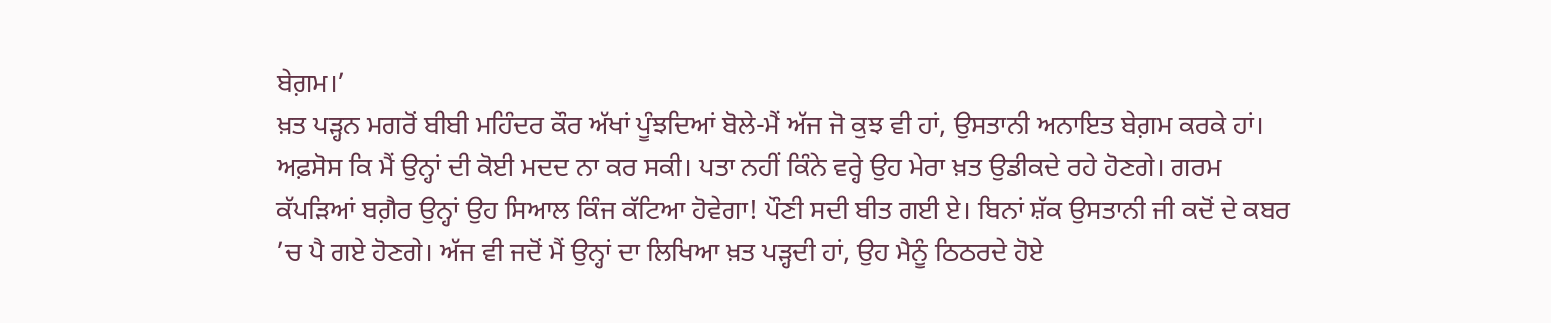ਬੇਗ਼ਮ।’
ਖ਼ਤ ਪੜ੍ਹਨ ਮਗਰੋਂ ਬੀਬੀ ਮਹਿੰਦਰ ਕੌਰ ਅੱਖਾਂ ਪੂੰਝਦਿਆਂ ਬੋਲੇ-ਮੈਂ ਅੱਜ ਜੋ ਕੁਝ ਵੀ ਹਾਂ, ਉਸਤਾਨੀ ਅਨਾਇਤ ਬੇਗ਼ਮ ਕਰਕੇ ਹਾਂ। ਅਫ਼ਸੋਸ ਕਿ ਮੈਂ ਉਨ੍ਹਾਂ ਦੀ ਕੋਈ ਮਦਦ ਨਾ ਕਰ ਸਕੀ। ਪਤਾ ਨਹੀਂ ਕਿੰਨੇ ਵਰ੍ਹੇ ਉਹ ਮੇਰਾ ਖ਼ਤ ਉਡੀਕਦੇ ਰਹੇ ਹੋਣਗੇ। ਗਰਮ ਕੱਪੜਿਆਂ ਬਗ਼ੈਰ ਉਨ੍ਹਾਂ ਉਹ ਸਿਆਲ ਕਿੰਜ ਕੱਟਿਆ ਹੋਵੇਗਾ! ਪੌਣੀ ਸਦੀ ਬੀਤ ਗਈ ਏ। ਬਿਨਾਂ ਸ਼ੱਕ ਉਸਤਾਨੀ ਜੀ ਕਦੋਂ ਦੇ ਕਬਰ ’ਚ ਪੈ ਗਏ ਹੋਣਗੇ। ਅੱਜ ਵੀ ਜਦੋਂ ਮੈਂ ਉਨ੍ਹਾਂ ਦਾ ਲਿਖਿਆ ਖ਼ਤ ਪੜ੍ਹਦੀ ਹਾਂ, ਉਹ ਮੈਨੂੰ ਠਿਠਰਦੇ ਹੋਏ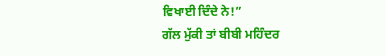ਵਿਖਾਈ ਦਿੰਦੇ ਨੇ!”
ਗੱਲ ਮੁੱਕੀ ਤਾਂ ਬੀਬੀ ਮਹਿੰਦਰ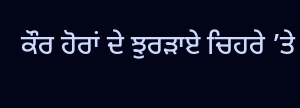ਕੌਰ ਹੋਰਾਂ ਦੇ ਝੁਰੜਾਏ ਚਿਹਰੇ ’ਤੇ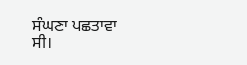ਸੰਘਣਾ ਪਛਤਾਵਾ ਸੀ।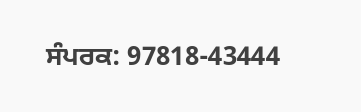ਸੰਪਰਕ: 97818-43444